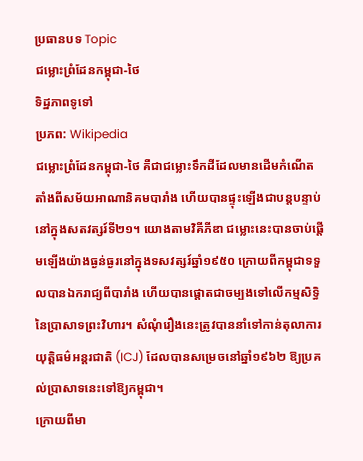ប្រធានបទ Topic
ជម្លោះព្រំដែនកម្ពុជា-ថៃ
ទិដ្ឋភាពទូទៅ
ប្រភព: Wikipedia
ជម្លោះព្រំដែនកម្ពុជា-ថៃ គឺជាជម្លោះទឹកដីដែលមានដើមកំណើតតាំងពីសម័យអាណានិគមបារាំង ហើយបានផ្ទុះឡើងជាបន្តបន្ទាប់នៅក្នុងសតវត្សរ៍ទី២១។ យោងតាមវិគីភីឌា ជម្លោះនេះបានចាប់ផ្តើមឡើងយ៉ាងធ្ងន់ធ្ងរនៅក្នុងទសវត្សរ៍ឆ្នាំ១៩៥០ ក្រោយពីកម្ពុជាទទួលបានឯករាជ្យពីបារាំង ហើយបានផ្តោតជាចម្បងទៅលើកម្មសិទ្ធិនៃប្រាសាទព្រះវិហារ។ សំណុំរឿងនេះត្រូវបាននាំទៅកាន់តុលាការយុត្តិធម៌អន្តរជាតិ (ICJ) ដែលបានសម្រេចនៅឆ្នាំ១៩៦២ ឱ្យប្រគល់ប្រាសាទនេះទៅឱ្យកម្ពុជា។
ក្រោយពីមា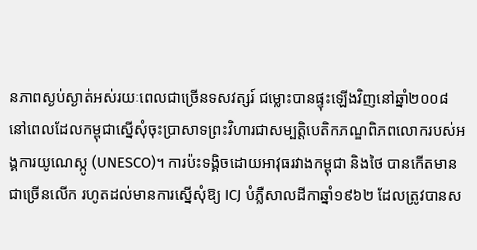នភាពស្ងប់ស្ងាត់អស់រយៈពេលជាច្រើនទសវត្សរ៍ ជម្លោះបានផ្ទុះឡើងវិញនៅឆ្នាំ២០០៨ នៅពេលដែលកម្ពុជាស្នើសុំចុះប្រាសាទព្រះវិហារជាសម្បត្តិបេតិកភណ្ឌពិភពលោករបស់អង្គការយូណេស្កូ (UNESCO)។ ការប៉ះទង្គិចដោយអាវុធរវាងកម្ពុជា និងថៃ បានកើតមានជាច្រើនលើក រហូតដល់មានការស្នើសុំឱ្យ ICJ បំភ្លឺសាលដីកាឆ្នាំ១៩៦២ ដែលត្រូវបានស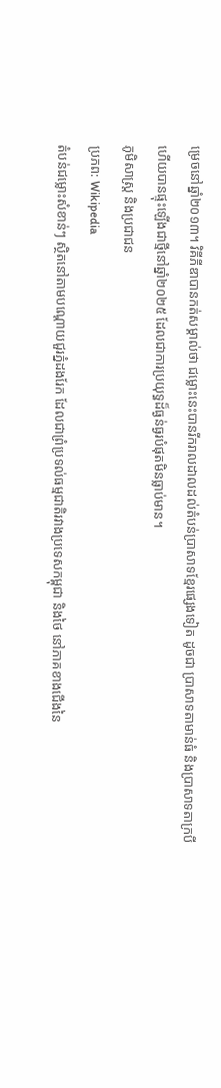ម្រេចនៅឆ្នាំ២០១៣។ វិគីភីឌាបានកត់សម្គាល់ថា ជម្លោះនេះបានរីករាលដាលដល់តំបន់ប្រាសាទខ្មែរផ្សេងទៀត ដូចជា ប្រាសាទតាមាន់ធំ និងប្រាសាទតាក្របី ហើយបានផ្ទុះឡើងជាថ្មីនៅឆ្នាំ២០២៥ ដែលជាការប្រយុទ្ធដ៏ធ្ងន់ធ្ងរបំផុតមិនធ្លាប់មាន។
ភូមិសាស្ត្រ និងប្រជាជន
ប្រភព: Wikipedia
តំបន់ជម្លោះសំខាន់ៗ ស្ថិតនៅតាមបណ្ដោយជួរភ្នំដងរែក ដែលជាព្រំប្រទល់ធម្មជាតិរវាងប្រទេសកម្ពុជា និងថៃ នៅភាគខាងជើងនៃ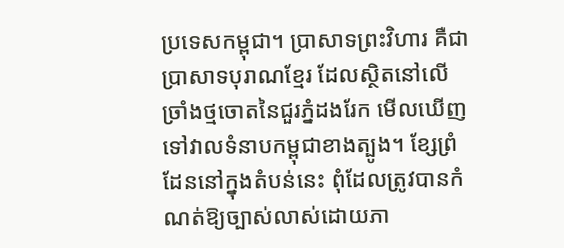ប្រទេសកម្ពុជា។ ប្រាសាទព្រះវិហារ គឺជាប្រាសាទបុរាណខ្មែរ ដែលស្ថិតនៅលើច្រាំងថ្មចោតនៃជួរភ្នំដងរែក មើលឃើញទៅវាលទំនាបកម្ពុជាខាងត្បូង។ ខ្សែព្រំដែននៅក្នុងតំបន់នេះ ពុំដែលត្រូវបានកំណត់ឱ្យច្បាស់លាស់ដោយភា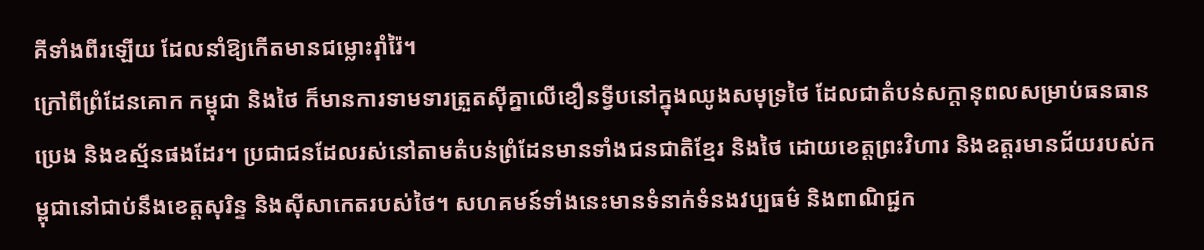គីទាំងពីរឡើយ ដែលនាំឱ្យកើតមានជម្លោះរ៉ាំរ៉ៃ។
ក្រៅពីព្រំដែនគោក កម្ពុជា និងថៃ ក៏មានការទាមទារត្រួតស៊ីគ្នាលើខឿនទ្វីបនៅក្នុងឈូងសមុទ្រថៃ ដែលជាតំបន់សក្ដានុពលសម្រាប់ធនធានប្រេង និងឧស្ម័នផងដែរ។ ប្រជាជនដែលរស់នៅតាមតំបន់ព្រំដែនមានទាំងជនជាតិខ្មែរ និងថៃ ដោយខេត្តព្រះវិហារ និងឧត្តរមានជ័យរបស់កម្ពុជានៅជាប់នឹងខេត្តសុរិន្ទ និងស៊ីសាកេតរបស់ថៃ។ សហគមន៍ទាំងនេះមានទំនាក់ទំនងវប្បធម៌ និងពាណិជ្ជក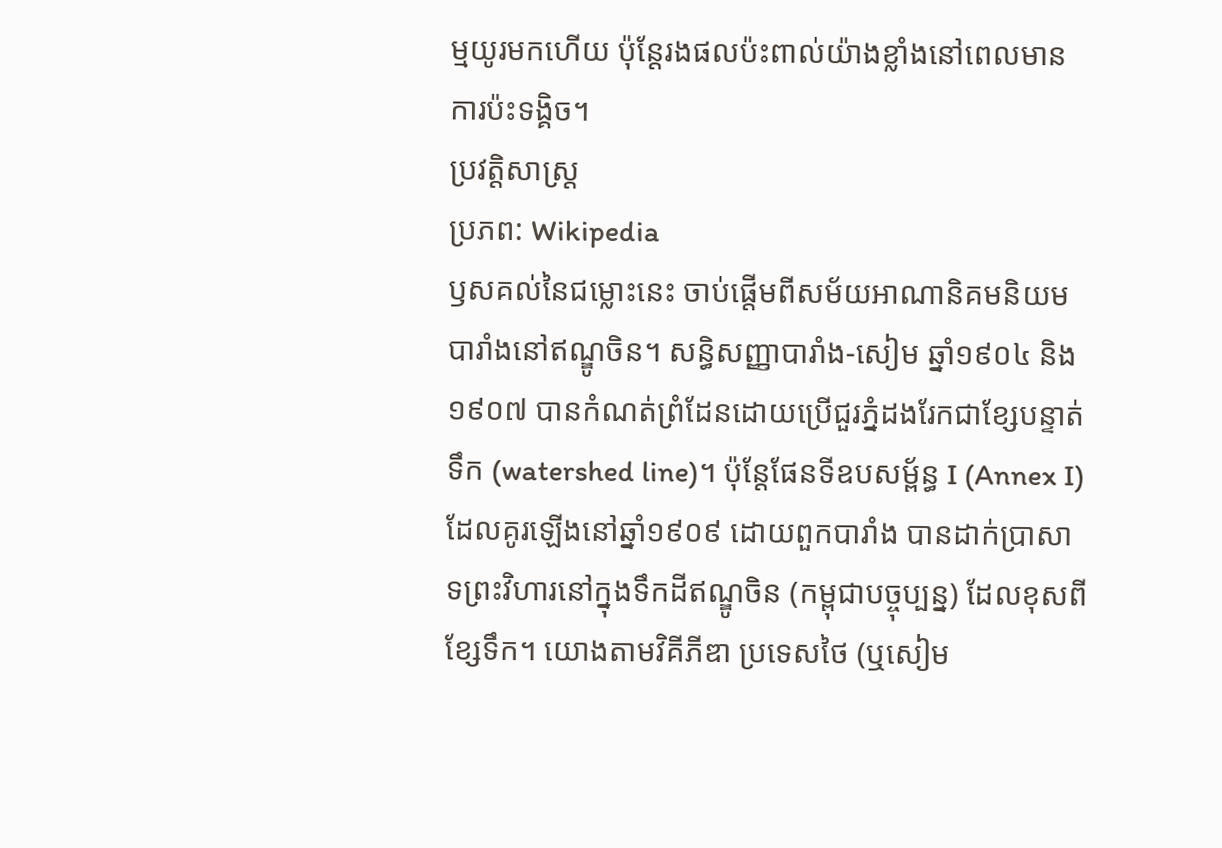ម្មយូរមកហើយ ប៉ុន្តែរងផលប៉ះពាល់យ៉ាងខ្លាំងនៅពេលមានការប៉ះទង្គិច។
ប្រវត្តិសាស្ត្រ
ប្រភព: Wikipedia
ឫសគល់នៃជម្លោះនេះ ចាប់ផ្តើមពីសម័យអាណានិគមនិយមបារាំងនៅឥណ្ឌូចិន។ សន្ធិសញ្ញាបារាំង-សៀម ឆ្នាំ១៩០៤ និង១៩០៧ បានកំណត់ព្រំដែនដោយប្រើជួរភ្នំដងរែកជាខ្សែបន្ទាត់ទឹក (watershed line)។ ប៉ុន្តែផែនទីឧបសម្ព័ន្ធ I (Annex I) ដែលគូរឡើងនៅឆ្នាំ១៩០៩ ដោយពួកបារាំង បានដាក់ប្រាសាទព្រះវិហារនៅក្នុងទឹកដីឥណ្ឌូចិន (កម្ពុជាបច្ចុប្បន្ន) ដែលខុសពីខ្សែទឹក។ យោងតាមវិគីភីឌា ប្រទេសថៃ (ឬសៀម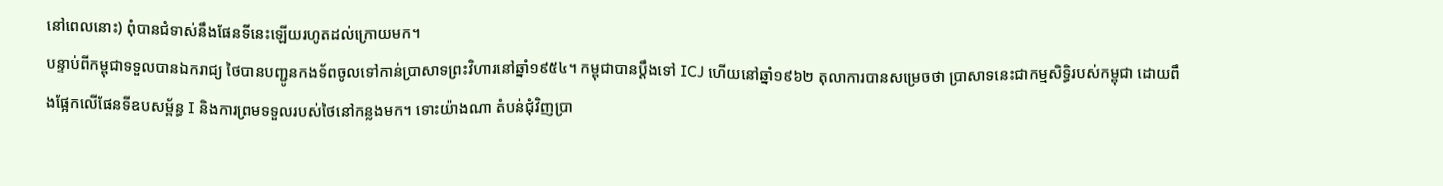នៅពេលនោះ) ពុំបានជំទាស់នឹងផែនទីនេះឡើយរហូតដល់ក្រោយមក។
បន្ទាប់ពីកម្ពុជាទទួលបានឯករាជ្យ ថៃបានបញ្ជូនកងទ័ពចូលទៅកាន់ប្រាសាទព្រះវិហារនៅឆ្នាំ១៩៥៤។ កម្ពុជាបានប្ដឹងទៅ ICJ ហើយនៅឆ្នាំ១៩៦២ តុលាការបានសម្រេចថា ប្រាសាទនេះជាកម្មសិទ្ធិរបស់កម្ពុជា ដោយពឹងផ្អែកលើផែនទីឧបសម្ព័ន្ធ I និងការព្រមទទួលរបស់ថៃនៅកន្លងមក។ ទោះយ៉ាងណា តំបន់ជុំវិញប្រា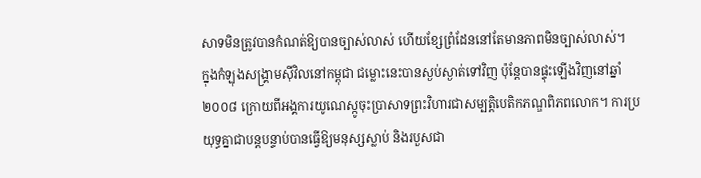សាទមិនត្រូវបានកំណត់ឱ្យបានច្បាស់លាស់ ហើយខ្សែព្រំដែននៅតែមានភាពមិនច្បាស់លាស់។
ក្នុងកំឡុងសង្គ្រាមស៊ីវិលនៅកម្ពុជា ជម្លោះនេះបានស្ងប់ស្ងាត់ទៅវិញ ប៉ុន្តែបានផ្ទុះឡើងវិញនៅឆ្នាំ២០០៨ ក្រោយពីអង្គការយូណេស្កូចុះប្រាសាទព្រះវិហារជាសម្បត្តិបេតិកភណ្ឌពិភពលោក។ ការប្រយុទ្ធគ្នាជាបន្តបន្ទាប់បានធ្វើឱ្យមនុស្សស្លាប់ និងរបួសជា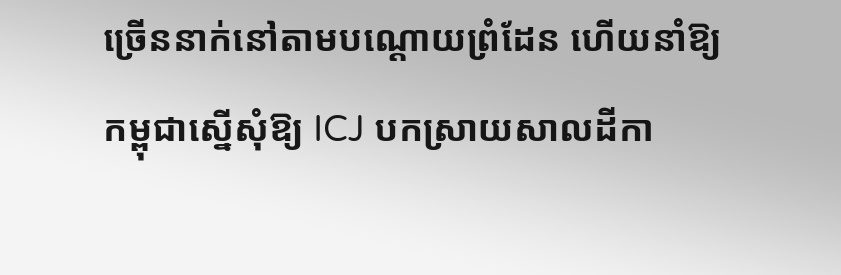ច្រើននាក់នៅតាមបណ្ដោយព្រំដែន ហើយនាំឱ្យកម្ពុជាស្នើសុំឱ្យ ICJ បកស្រាយសាលដីកា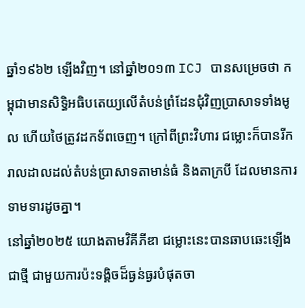ឆ្នាំ១៩៦២ ឡើងវិញ។ នៅឆ្នាំ២០១៣ ICJ បានសម្រេចថា កម្ពុជាមានសិទ្ធិអធិបតេយ្យលើតំបន់ព្រំដែនជុំវិញប្រាសាទទាំងមូល ហើយថៃត្រូវដកទ័ពចេញ។ ក្រៅពីព្រះវិហារ ជម្លោះក៏បានរីករាលដាលដល់តំបន់ប្រាសាទតាមាន់ធំ និងតាក្របី ដែលមានការទាមទារដូចគ្នា។
នៅឆ្នាំ២០២៥ យោងតាមវិគីភីឌា ជម្លោះនេះបានឆាបឆេះឡើងជាថ្មី ជាមួយការប៉ះទង្គិចដ៏ធ្ងន់ធ្ងរបំផុតចា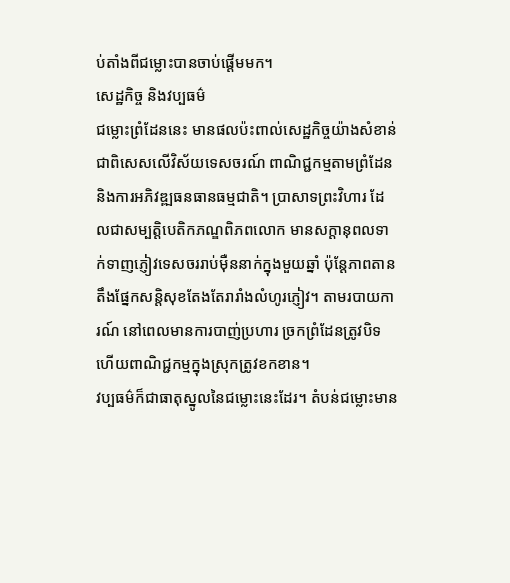ប់តាំងពីជម្លោះបានចាប់ផ្តើមមក។
សេដ្ឋកិច្ច និងវប្បធម៌
ជម្លោះព្រំដែននេះ មានផលប៉ះពាល់សេដ្ឋកិច្ចយ៉ាងសំខាន់ ជាពិសេសលើវិស័យទេសចរណ៍ ពាណិជ្ជកម្មតាមព្រំដែន និងការអភិវឌ្ឍធនធានធម្មជាតិ។ ប្រាសាទព្រះវិហារ ដែលជាសម្បត្តិបេតិកភណ្ឌពិភពលោក មានសក្ដានុពលទាក់ទាញភ្ញៀវទេសចររាប់ម៉ឺននាក់ក្នុងមួយឆ្នាំ ប៉ុន្តែភាពតានតឹងផ្នែកសន្តិសុខតែងតែរារាំងលំហូរភ្ញៀវ។ តាមរបាយការណ៍ នៅពេលមានការបាញ់ប្រហារ ច្រកព្រំដែនត្រូវបិទ ហើយពាណិជ្ជកម្មក្នុងស្រុកត្រូវខកខាន។
វប្បធម៌ក៏ជាធាតុស្នូលនៃជម្លោះនេះដែរ។ តំបន់ជម្លោះមាន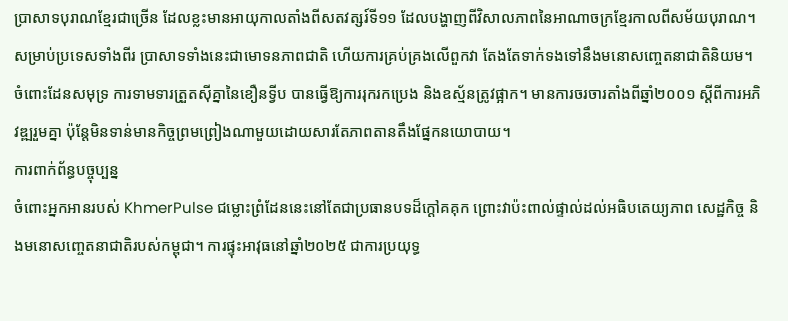ប្រាសាទបុរាណខ្មែរជាច្រើន ដែលខ្លះមានអាយុកាលតាំងពីសតវត្សរ៍ទី១១ ដែលបង្ហាញពីវិសាលភាពនៃអាណាចក្រខ្មែរកាលពីសម័យបុរាណ។ សម្រាប់ប្រទេសទាំងពីរ ប្រាសាទទាំងនេះជាមោទនភាពជាតិ ហើយការគ្រប់គ្រងលើពួកវា តែងតែទាក់ទងទៅនឹងមនោសញ្ចេតនាជាតិនិយម។
ចំពោះដែនសមុទ្រ ការទាមទារត្រួតស៊ីគ្នានៃខឿនទ្វីប បានធ្វើឱ្យការរុករកប្រេង និងឧស្ម័នត្រូវផ្អាក។ មានការចរចារតាំងពីឆ្នាំ២០០១ ស្ដីពីការអភិវឌ្ឍរួមគ្នា ប៉ុន្តែមិនទាន់មានកិច្ចព្រមព្រៀងណាមួយដោយសារតែភាពតានតឹងផ្នែកនយោបាយ។
ការពាក់ព័ន្ធបច្ចុប្បន្ន
ចំពោះអ្នកអានរបស់ KhmerPulse ជម្លោះព្រំដែននេះនៅតែជាប្រធានបទដ៏ក្ដៅគគុក ព្រោះវាប៉ះពាល់ផ្ទាល់ដល់អធិបតេយ្យភាព សេដ្ឋកិច្ច និងមនោសញ្ចេតនាជាតិរបស់កម្ពុជា។ ការផ្ទុះអាវុធនៅឆ្នាំ២០២៥ ជាការប្រយុទ្ធ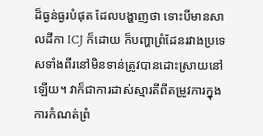ដ៏ធ្ងន់ធ្ងរបំផុត ដែលបង្ហាញថា ទោះបីមានសាលដីកា ICJ ក៏ដោយ ក៏បញ្ហាព្រំដែនរវាងប្រទេសទាំងពីរនៅមិនទាន់ត្រូវបានដោះស្រាយនៅឡើយ។ វាក៏ជាការដាស់ស្មារតីពីតម្រូវការក្នុងការកំណត់ព្រំ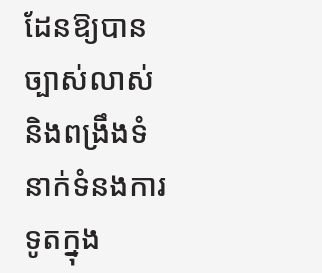ដែនឱ្យបានច្បាស់លាស់ និងពង្រឹងទំនាក់ទំនងការទូតក្នុង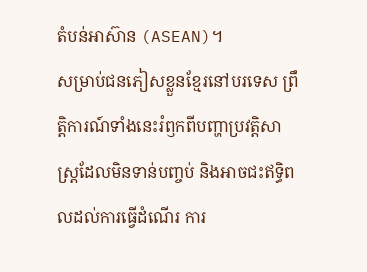តំបន់អាស៊ាន (ASEAN)។
សម្រាប់ជនភៀសខ្លួនខ្មែរនៅបរទេស ព្រឹត្តិការណ៍ទាំងនេះរំឭកពីបញ្ហាប្រវត្តិសាស្ត្រដែលមិនទាន់បញ្ចប់ និងអាចជះឥទ្ធិពលដល់ការធ្វើដំណើរ ការ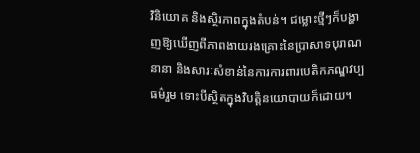វិនិយោគ និងស្ថិរភាពក្នុងតំបន់។ ជម្លោះថ្មីៗក៏បង្ហាញឱ្យឃើញពីភាពងាយរងគ្រោះនៃប្រាសាទបុរាណនានា និងសារៈសំខាន់នៃការការពារបេតិកភណ្ឌវប្បធម៌រួម ទោះបីស្ថិតក្នុងវិបត្តិនយោបាយក៏ដោយ។